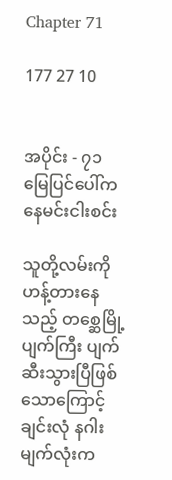Chapter 71

177 27 10


အပိုင်း - ၇၁
မြေပြင်ပေါ်က နေမင်းငါးစင်း

သူတို့လမ်းကိုဟန့်တားနေသည့် တစ္ဆေမြို့ပျက်ကြီး ပျက်ဆီးသွားပြီဖြစ်သောကြောင့် ချင်းလုံ နဂါးမျက်လုံးက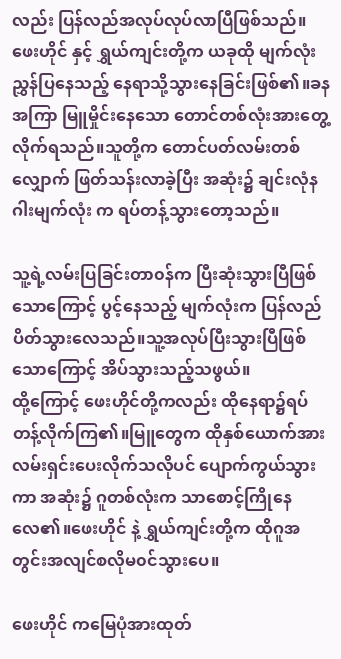လည်း ပြန်လည်အလုပ်လုပ်လာပြီဖြစ်သည်။ဖေးဟိုင် နှင့် ရွှယ်ကျင်းတို့က ယခုထို မျက်လုံးညွှန်ပြနေသည့် နေရာသို့သွားနေခြင်းဖြစ်၏။ခနအကြာ မြူမှိုင်းနေသော တောင်တစ်လုံးအားတွေ့လိုက်ရသည်။သူတို့က တောင်ပတ်လမ်းတစ်လျှောက် ဖြတ်သန်းလာခဲ့ပြီး အဆုံး၌ ချင်းလုံနဂါးမျက်လုံး က ရပ်တန့်သွားတော့သည်။

သူ့ရဲ့လမ်းပြခြင်းတာ၀န်က ပြီးဆုံးသွားပြီဖြစ်သောကြောင့် ပွင့်နေသည့် မျက်လုံးက ပြန်လည်ပိတ်သွားလေသည်။သူ့အလုပ်ပြီးသွားပြီဖြစ်သောကြောင့် အိပ်သွားသည့်သဖွယ်။
ထို့ကြောင့် ဖေးဟိုင်တို့ကလည်း ထိုနေရာ၌ရပ်တန့်လိုက်ကြ၏။မြူတွေက ထိုနှစ်ယောက်အား လမ်းရှင်းပေးလိုက်သလိုပင် ပျောက်ကွယ်သွားကာ အဆုံး၌ ဂူတစ်လုံးက သာစောင့်ကြိုနေလေ၏။ဖေးဟိုင် နဲ့ ရွှယ်ကျင်းတို့က ထိုဂူအတွင်းအလျင်စလိုမ၀င်သွားပေ။

ဖေးဟိုင် ကမြေပုံအားထုတ်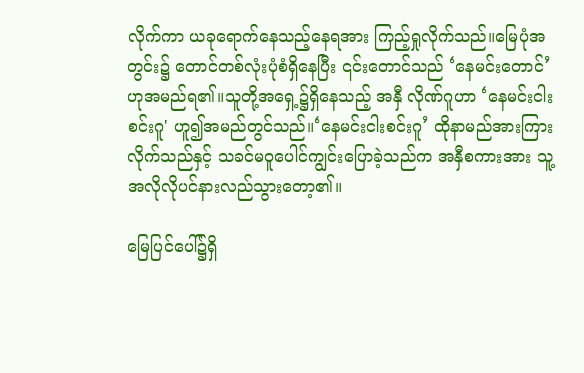လိုက်ကာ ယခုရောက်နေသည့်နေရအား ကြည့်ရှုလိုက်သည်။မြေပုံအတွင်း၌ တောင်တစ်လုံးပုံစံရှိနေပြီး ၎င်းတောင်သည် ‘နေမင်းတောင်’ ဟုအမည်ရ၏။သူတို့အရှေ့၌ရှိနေသည့် အနှီ လိုဏ်ဂူဟာ ‘နေမင်းငါးစင်းဂူ' ဟူ၍အမည်တွင်သည်။‘နေမင်းငါးစင်းဂူ’ ထိုနာမည်အားကြားလိုက်သည်နှင့် သခင်မဝူပေါင်ကျွင်းပြောခဲ့သည်က အနှီစကားအား သူ့အလိုလိုပင်နားလည်သွားတော့၏။

မြေပြင်ပေါ်၌ရှိ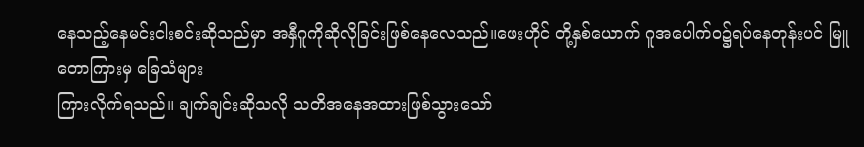နေသည့်နေမင်းငါးစင်းဆိုသည်မှာ အနှီဂူကိုဆိုလိုခြင်းဖြစ်နေလေသည်။ဖေးဟိုင် တို့နှစ်ယောက် ဂူအပေါက်၀၌ရပ်နေတုန်းပင် မြူတောကြားမှ ခြေသံများ
ကြားလိုက်ရသည်။ ချက်ချင်းဆိုသလို သတိအနေအထားဖြစ်သွားသော်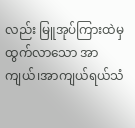လည်း မြူအုပ်ကြားထဲမှ ထွက်လာသော အာကျယ်၊အာကျယ်ရယ်သံ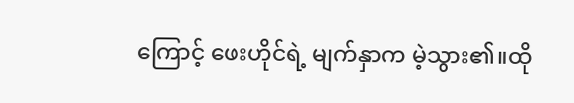ကြောင့် ဖေးဟိုင်ရဲ့ မျက်နှာက မဲ့သွား၏။ထို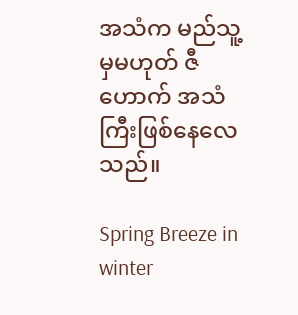အသံက မည်သူ့မှမဟုတ် ဇီဟောက် အသံကြီးဖြစ်နေလေသည်။

Spring Breeze in winter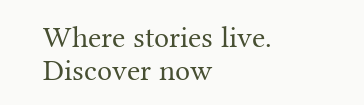Where stories live. Discover now